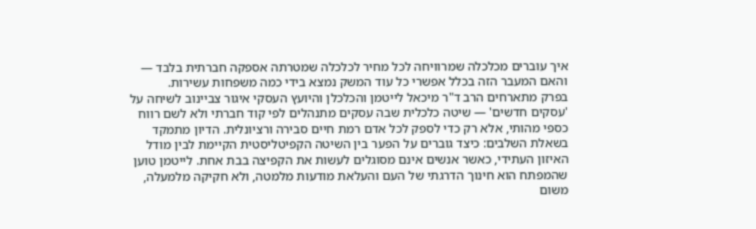איך עוברים מכלכלה שמרוויחה לכל מחיר לכלכלה שמטרתה אספקה חברתית בלבד — והאם המעבר הזה בכלל אפשרי כל עוד המשק נמצא בידי כמה משפחות עשירות.
בפרק מתארחים הרב ד"ר מיכאל לייטמן והכלכלן והיועץ העסקי איגור צביינוב לשיחה על 'עסקים חדשים' — שיטה כלכלית שבה עסקים מתנהלים לפי קוד חברתי ולא לשם רווח כספי מהותי, אלא רק כדי לספק לכל אדם רמת חיים סבירה ורציונלית. הדיון מתמקד בשאלת השלבים: כיצד גוברים על הפער בין השיטה הקפיטליסטית הקיימת לבין מודל האיזון העתידי, כאשר אנשים אינם מסוגלים לעשות את הקפיצה בבת אחת. לייטמן טוען שהמפתח הוא חינוך הדרגתי של העם והעלאת מודעות מלמטה, ולא חקיקה מלמעלה, משום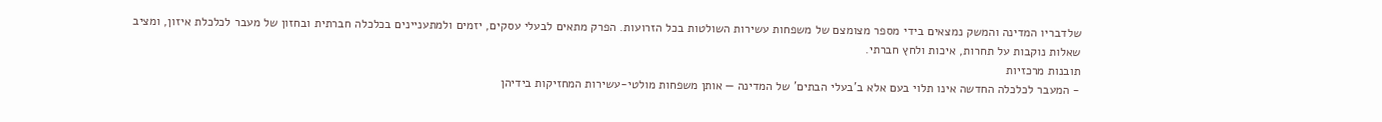שלדבריו המדינה והמשק נמצאים בידי מספר מצומצם של משפחות עשירות השולטות בכל הזרועות. הפרק מתאים לבעלי עסקים, יזמים ולמתעניינים בכלכלה חברתית ובחזון של מעבר לכלכלת איזון, ומציב שאלות נוקבות על תחרות, איכות ולחץ חברתי.
תובנות מרכזיות
- המעבר לכלכלה החדשה אינו תלוי בעם אלא ב'בעלי הבתים' של המדינה — אותן משפחות מולטי-עשירות המחזיקות בידיהן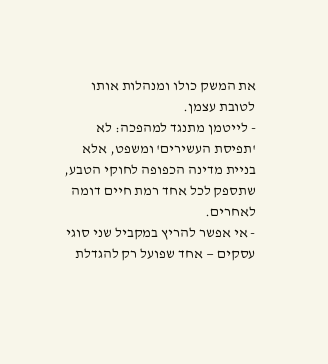את המשק כולו ומנהלות אותו לטובת עצמן.
- לייטמן מתנגד למהפכה: לא 'תפיסת העשירים' ומשפט, אלא בניית מדינה הכפופה לחוקי הטבע, שתספק לכל אחד רמת חיים דומה לאחרים.
- אי אפשר להריץ במקביל שני סוגי עסקים — אחד שפועל רק להגדלת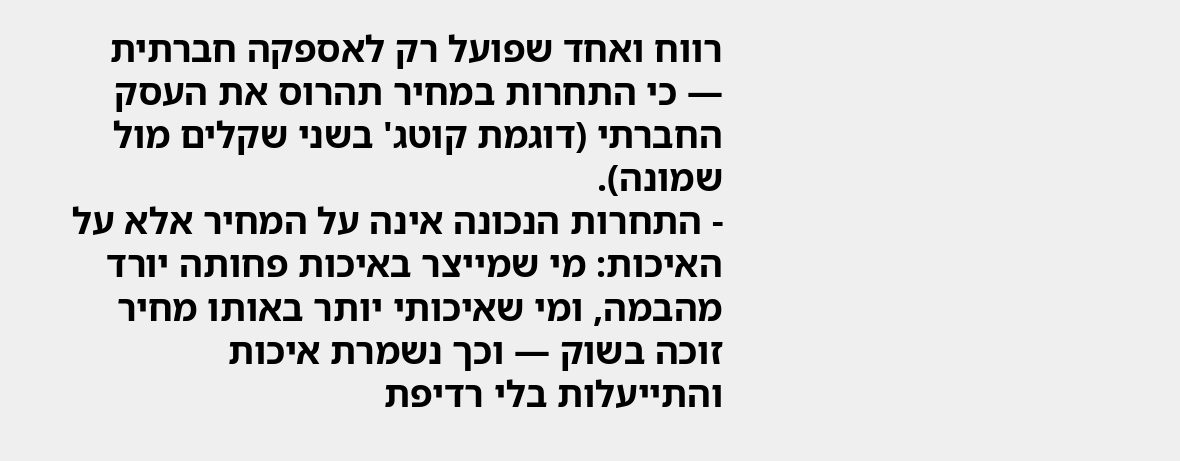רווח ואחד שפועל רק לאספקה חברתית — כי התחרות במחיר תהרוס את העסק החברתי (דוגמת קוטג' בשני שקלים מול שמונה).
- התחרות הנכונה אינה על המחיר אלא על האיכות: מי שמייצר באיכות פחותה יורד מהבמה, ומי שאיכותי יותר באותו מחיר זוכה בשוק — וכך נשמרת איכות והתייעלות בלי רדיפת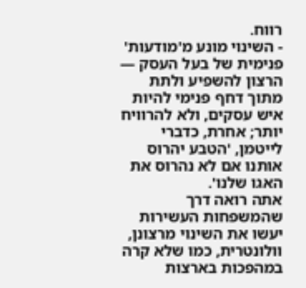רווח.
- השינוי מונע מ'מודעות' פנימית של בעל העסק — הרצון להשפיע ולתת מתוך דחף פנימי להיות איש עסקים, ולא להרוויח יותר; אחרת, כדברי לייטמן, 'הטבע יהרוס אותנו אם לא נהרוס את האגו שלנו'.
אתה רואה דרך שהמשפחות העשירות יעשו את השינוי מרצונן, וולונטרית, כמו שלא קרה במהפכות בארצות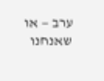ערב — או שאנחנו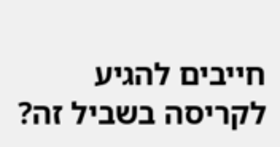חייבים להגיע לקריסה בשביל זה?